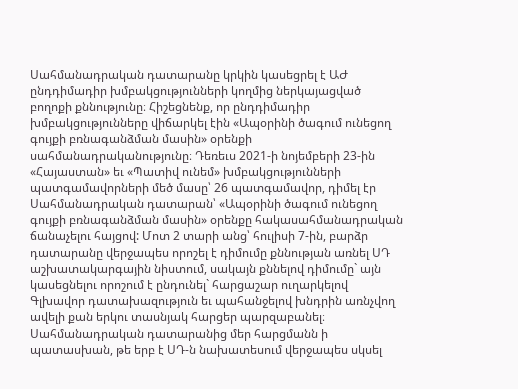Սահմանադրական դատարանը կրկին կասեցրել է ԱԺ ընդդիմադիր խմբակցությունների կողմից ներկայացված բողոքի քննությունը։ Հիշեցնենք, որ ընդդիմադիր խմբակցությունները վիճարկել էին «Ապօրինի ծագում ունեցող գույքի բռնագանձման մասին» օրենքի սահմանադրականությունը։ Դեռեւս 2021-ի նոյեմբերի 23-ին «Հայաստան» եւ «Պատիվ ունեմ» խմբակցությունների պատգամավորների մեծ մասը՝ 26 պատգամավոր, դիմել էր Սահմանադրական դատարան՝ «Ապօրինի ծագում ունեցող գույքի բռնագանձման մասին» օրենքը հակասահմանադրական ճանաչելու հայցով: Մոտ 2 տարի անց՝ հուլիսի 7-ին, բարձր դատարանը վերջապես որոշել է դիմումը քննության առնել ՍԴ աշխատակարգային նիստում, սակայն քննելով դիմումը` այն կասեցնելու որոշում է ընդունել` հարցաշար ուղարկելով Գլխավոր դատախազություն եւ պահանջելով խնդրին առնչվող ավելի քան երկու տասնյակ հարցեր պարզաբանել։
Սահմանադրական դատարանից մեր հարցմանն ի պատասխան, թե երբ է ՍԴ-ն նախատեսում վերջապես սկսել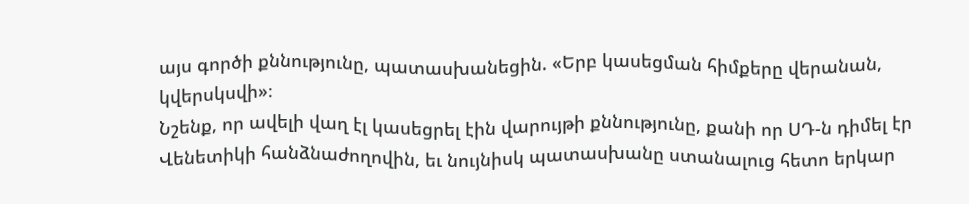այս գործի քննությունը, պատասխանեցին. «Երբ կասեցման հիմքերը վերանան, կվերսկսվի»։
Նշենք, որ ավելի վաղ էլ կասեցրել էին վարույթի քննությունը, քանի որ ՍԴ-ն դիմել էր Վենետիկի հանձնաժողովին, եւ նույնիսկ պատասխանը ստանալուց հետո երկար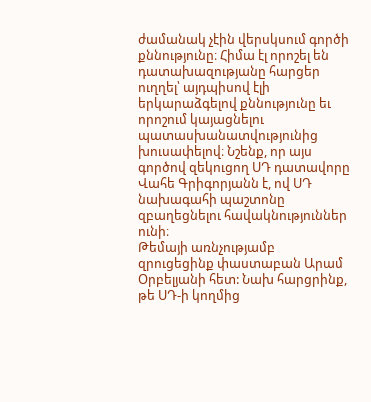ժամանակ չէին վերսկսում գործի քննությունը։ Հիմա էլ որոշել են դատախազությանը հարցեր ուղղել՝ այդպիսով էլի երկարաձգելով քննությունը եւ որոշում կայացնելու պատասխանատվությունից խուսափելով։ Նշենք, որ այս գործով զեկուցող ՍԴ դատավորը Վահե Գրիգորյանն է, ով ՍԴ նախագահի պաշտոնը զբաղեցնելու հավակնություններ ունի։
Թեմայի առնչությամբ զրուցեցինք փաստաբան Արամ Օրբելյանի հետ: Նախ հարցրինք, թե ՍԴ-ի կողմից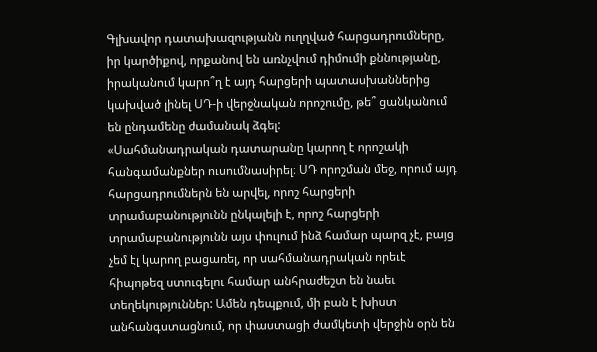Գլխավոր դատախազությանն ուղղված հարցադրումները, իր կարծիքով, որքանով են առնչվում դիմումի քննությանը, իրականում կարո՞ղ է այդ հարցերի պատասխաններից կախված լինել ՍԴ-ի վերջնական որոշումը, թե՞ ցանկանում են ընդամենը ժամանակ ձգել:
«Սահմանադրական դատարանը կարող է որոշակի հանգամանքներ ուսումնասիրել։ ՍԴ որոշման մեջ, որում այդ հարցադրումներն են արվել, որոշ հարցերի տրամաբանությունն ընկալելի է, որոշ հարցերի տրամաբանությունն այս փուլում ինձ համար պարզ չէ, բայց չեմ էլ կարող բացառել, որ սահմանադրական որեւէ հիպոթեզ ստուգելու համար անհրաժեշտ են նաեւ տեղեկություններ: Ամեն դեպքում, մի բան է խիստ անհանգստացնում, որ փաստացի ժամկետի վերջին օրն են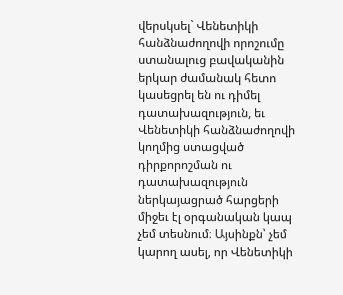վերսկսել` Վենետիկի հանձնաժողովի որոշումը ստանալուց բավականին երկար ժամանակ հետո կասեցրել են ու դիմել դատախազություն, եւ Վենետիկի հանձնաժողովի կողմից ստացված դիրքորոշման ու դատախազություն ներկայացրած հարցերի միջեւ էլ օրգանական կապ չեմ տեսնում։ Այսինքն՝ չեմ կարող ասել, որ Վենետիկի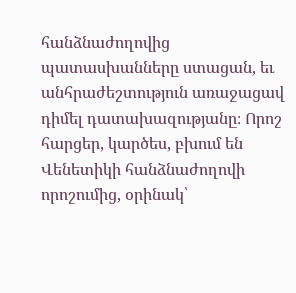հանձնաժողովից պատասխանները ստացան, եւ անհրաժեշտություն առաջացավ դիմել դատախազությանը։ Որոշ հարցեր, կարծես, բխում են Վենետիկի հանձնաժողովի որոշումից, օրինակ՝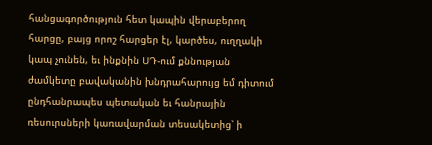հանցագործություն հետ կապին վերաբերող հարցը, բայց որոշ հարցեր էլ, կարծես, ուղղակի կապ չունեն, եւ ինքնին ՍԴ-ում քննության ժամկետը բավականին խնդրահարույց եմ դիտում ընդհանրապես պետական եւ հանրային ռեսուրսների կառավարման տեսակետից՝ ի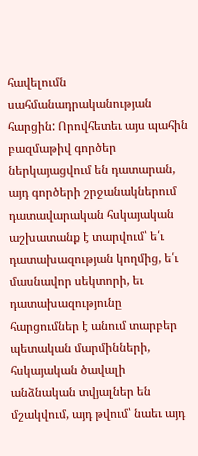հավելումն սահմանադրականության հարցին: Որովհետեւ այս պահին բազմաթիվ գործեր ներկայացվում են դատարան, այդ գործերի շրջանակներում դատավարական հսկայական աշխատանք է տարվում՝ ե՛ւ դատախազության կողմից, ե՛ւ մասնավոր սեկտորի, եւ դատախազությունը հարցումներ է անում տարբեր պետական մարմինների, հսկայական ծավալի անձնական տվյալներ են մշակվում, այդ թվում՝ նաեւ այդ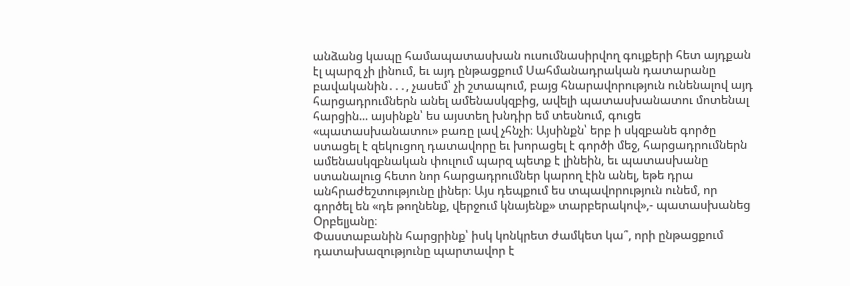անձանց կապը համապատասխան ուսումնասիրվող գույքերի հետ այդքան էլ պարզ չի լինում, եւ այդ ընթացքում Սահմանադրական դատարանը բավականին․․․, չասեմ՝ չի շտապում, բայց հնարավորություն ունենալով այդ հարցադրումներն անել ամենասկզբից, ավելի պատասխանատու մոտենալ հարցին... այսինքն՝ ես այստեղ խնդիր եմ տեսնում, գուցե «պատասխանատու» բառը լավ չհնչի։ Այսինքն՝ երբ ի սկզբանե գործը ստացել է զեկուցող դատավորը եւ խորացել է գործի մեջ, հարցադրումներն ամենասկզբնական փուլում պարզ պետք է լինեին, եւ պատասխանը ստանալուց հետո նոր հարցադրումներ կարող էին անել, եթե դրա անհրաժեշտությունը լիներ։ Այս դեպքում ես տպավորություն ունեմ, որ գործել են «դե թողնենք, վերջում կնայենք» տարբերակով»,- պատասխանեց Օրբելյանը։
Փաստաբանին հարցրինք՝ իսկ կոնկրետ ժամկետ կա՞, որի ընթացքում դատախազությունը պարտավոր է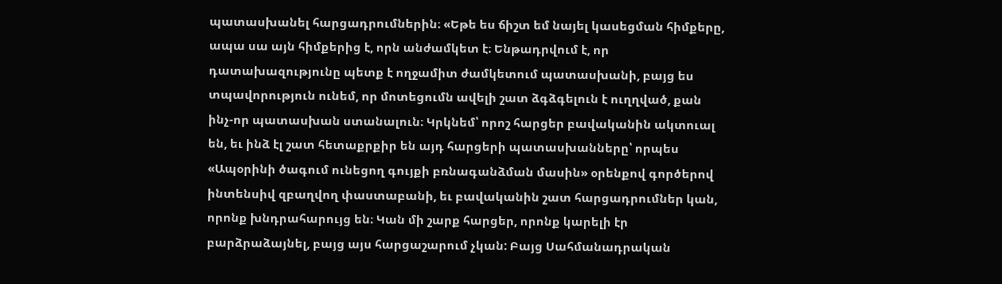պատասխանել հարցադրումներին։ «Եթե ես ճիշտ եմ նայել կասեցման հիմքերը, ապա սա այն հիմքերից է, որն անժամկետ է։ Ենթադրվում է, որ դատախազությունը պետք է ողջամիտ ժամկետում պատասխանի, բայց ես տպավորություն ունեմ, որ մոտեցումն ավելի շատ ձգձգելուն է ուղղված, քան ինչ-որ պատասխան ստանալուն։ Կրկնեմ՝ որոշ հարցեր բավականին ակտուալ են, եւ ինձ էլ շատ հետաքրքիր են այդ հարցերի պատասխանները՝ որպես «Ապօրինի ծագում ունեցող գույքի բռնագանձման մասին» օրենքով գործերով ինտենսիվ զբաղվող փաստաբանի, եւ բավականին շատ հարցադրումներ կան, որոնք խնդրահարույց են։ Կան մի շարք հարցեր, որոնք կարելի էր բարձրաձայնել, բայց այս հարցաշարում չկան: Բայց Սահմանադրական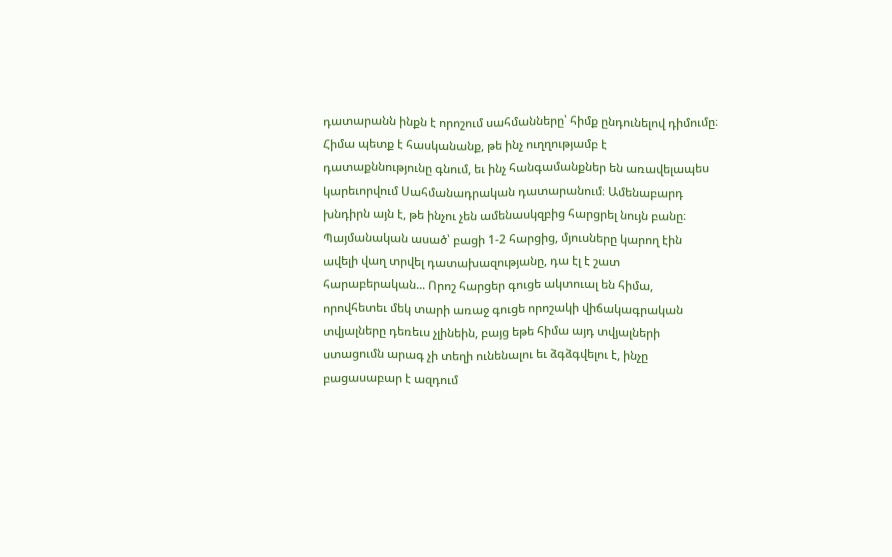դատարանն ինքն է որոշում սահմանները՝ հիմք ընդունելով դիմումը։ Հիմա պետք է հասկանանք, թե ինչ ուղղությամբ է դատաքննությունը գնում, եւ ինչ հանգամանքներ են առավելապես կարեւորվում Սահմանադրական դատարանում։ Ամենաբարդ խնդիրն այն է, թե ինչու չեն ամենասկզբից հարցրել նույն բանը։ Պայմանական ասած՝ բացի 1-2 հարցից, մյուսները կարող էին ավելի վաղ տրվել դատախազությանը, դա էլ է շատ հարաբերական... Որոշ հարցեր գուցե ակտուալ են հիմա, որովհետեւ մեկ տարի առաջ գուցե որոշակի վիճակագրական տվյալները դեռեւս չլինեին, բայց եթե հիմա այդ տվյալների ստացումն արագ չի տեղի ունենալու եւ ձգձգվելու է, ինչը բացասաբար է ազդում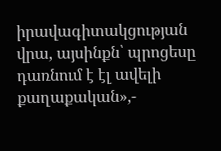իրավագիտակցության վրա, այսինքն՝ պրոցեսը դառնում է էլ ավելի քաղաքական»,-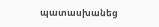պատասխանեց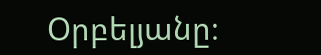Օրբելյանը։